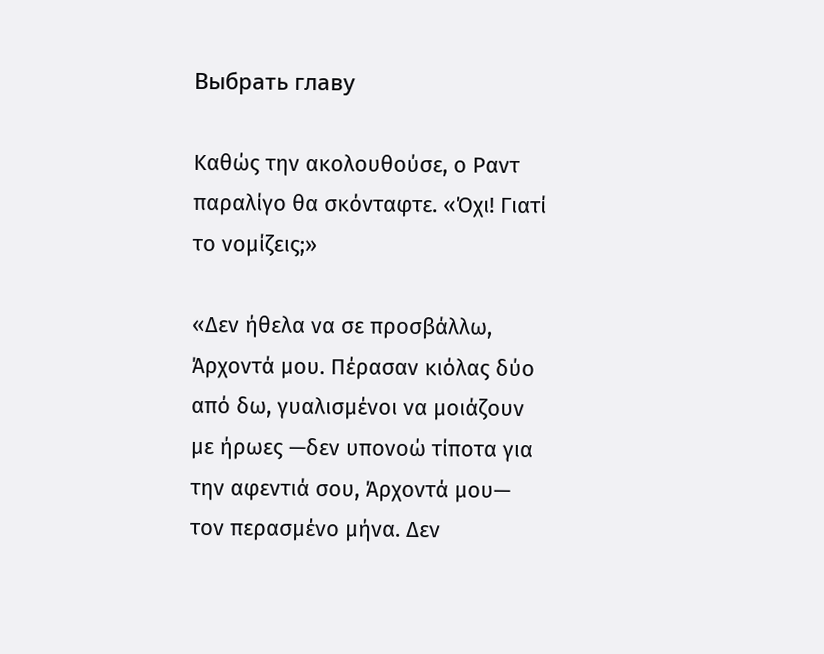Выбрать главу

Καθώς την ακολουθούσε, ο Ραντ παραλίγο θα σκόνταφτε. «Όχι! Γιατί το νομίζεις;»

«Δεν ήθελα να σε προσβάλλω, Άρχοντά μου. Πέρασαν κιόλας δύο από δω, γυαλισμένοι να μοιάζουν με ήρωες —δεν υπονοώ τίποτα για την αφεντιά σου, Άρχοντά μου— τον περασμένο μήνα. Δεν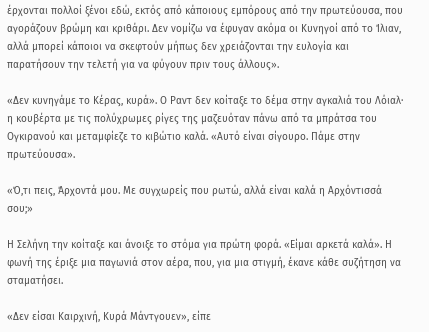έρχονται πολλοί ξένοι εδώ, εκτός από κάποιους εμπόρους από την πρωτεύουσα, που αγοράζουν βρώμη και κριθάρι. Δεν νομίζω να έφυγαν ακόμα οι Κυνηγοί από το Ίλιαν, αλλά μπορεί κάποιοι να σκεφτούν μήπως δεν χρειάζονται την ευλογία και παρατήσουν την τελετή για να φύγουν πριν τους άλλους».

«Δεν κυνηγάμε το Κέρας, κυρά». Ο Ραντ δεν κοίταξε το δέμα στην αγκαλιά του Λόιαλ· η κουβέρτα με τις πολύχρωμες ρίγες της μαζευόταν πάνω από τα μπράτσα του Ογκιρανού και μεταμφίεζε το κιβώτιο καλά. «Αυτό είναι σίγουρο. Πάμε στην πρωτεύουσα».

«Ό,τι πεις, Άρχοντά μου. Με συγχωρείς που ρωτώ, αλλά είναι καλά η Αρχόντισσά σου;»

Η Σελήνη την κοίταξε και άνοιξε το στόμα για πρώτη φορά. «Είμαι αρκετά καλά». Η φωνή της έριξε μια παγωνιά στον αέρα, που, για μια στιγμή, έκανε κάθε συζήτηση να σταματήσει.

«Δεν είσαι Καιρχινή, Κυρά Μάντγουεν», είπε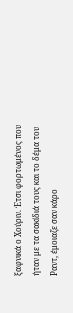ξαφνικά ο Χούριν. Έτσι φορτωμένος που ήταν με τα σακίδιά τους και το δέμα του Ραντ, έμοιαζε σαν κάρο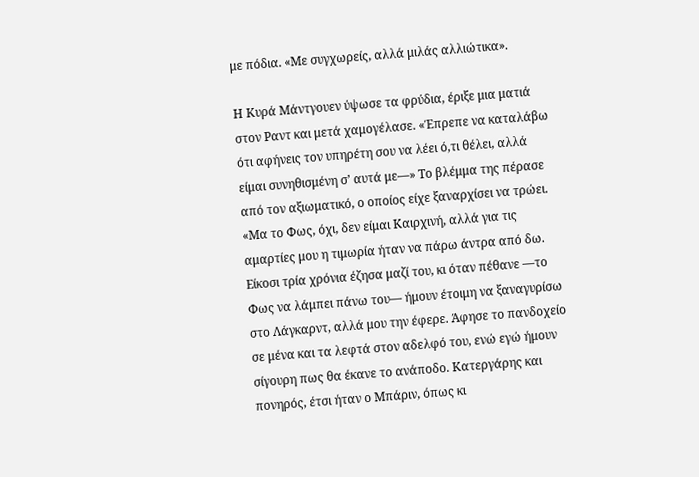με πόδια. «Με συγχωρείς, αλλά μιλάς αλλιώτικα».

Η Κυρά Μάντγουεν ύψωσε τα φρύδια, έριξε μια ματιά στον Ραντ και μετά χαμογέλασε. «Έπρεπε να καταλάβω ότι αφήνεις τον υπηρέτη σου να λέει ό,τι θέλει, αλλά είμαι συνηθισμένη σ’ αυτά με—» Το βλέμμα της πέρασε από τον αξιωματικό, ο οποίος είχε ξαναρχίσει να τρώει. «Μα το Φως, όχι, δεν είμαι Καιρχινή, αλλά για τις αμαρτίες μου η τιμωρία ήταν να πάρω άντρα από δω. Είκοσι τρία χρόνια έζησα μαζί του, κι όταν πέθανε —το Φως να λάμπει πάνω του— ήμουν έτοιμη να ξαναγυρίσω στο Λάγκαρντ, αλλά μου την έφερε. Άφησε το πανδοχείο σε μένα και τα λεφτά στον αδελφό του, ενώ εγώ ήμουν σίγουρη πως θα έκανε το ανάποδο. Κατεργάρης και πονηρός, έτσι ήταν ο Μπάριν, όπως κι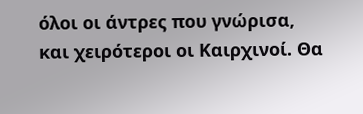όλοι οι άντρες που γνώρισα, και χειρότεροι οι Καιρχινοί. Θα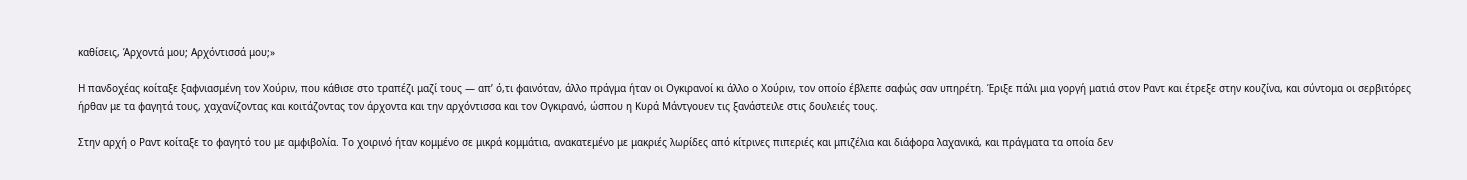καθίσεις, Άρχοντά μου; Αρχόντισσά μου;»

Η πανδοχέας κοίταξε ξαφνιασμένη τον Χούριν, που κάθισε στο τραπέζι μαζί τους — απ’ ό,τι φαινόταν, άλλο πράγμα ήταν οι Ογκιρανοί κι άλλο ο Χούριν, τον οποίο έβλεπε σαφώς σαν υπηρέτη. Έριξε πάλι μια γοργή ματιά στον Ραντ και έτρεξε στην κουζίνα, και σύντομα οι σερβιτόρες ήρθαν με τα φαγητά τους, χαχανίζοντας και κοιτάζοντας τον άρχοντα και την αρχόντισσα και τον Ογκιρανό, ώσπου η Κυρά Μάντγουεν τις ξανάστειλε στις δουλειές τους.

Στην αρχή ο Ραντ κοίταξε το φαγητό του με αμφιβολία. Το χοιρινό ήταν κομμένο σε μικρά κομμάτια, ανακατεμένο με μακριές λωρίδες από κίτρινες πιπεριές και μπιζέλια και διάφορα λαχανικά, και πράγματα τα οποία δεν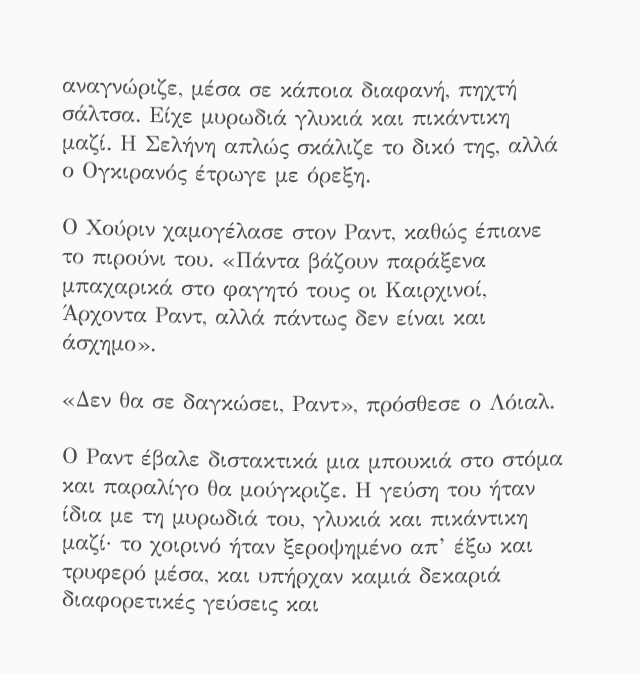αναγνώριζε, μέσα σε κάποια διαφανή, πηχτή σάλτσα. Είχε μυρωδιά γλυκιά και πικάντικη μαζί. Η Σελήνη απλώς σκάλιζε το δικό της, αλλά ο Ογκιρανός έτρωγε με όρεξη.

Ο Χούριν χαμογέλασε στον Ραντ, καθώς έπιανε το πιρούνι του. «Πάντα βάζουν παράξενα μπαχαρικά στο φαγητό τους οι Καιρχινοί, Άρχοντα Ραντ, αλλά πάντως δεν είναι και άσχημο».

«Δεν θα σε δαγκώσει, Ραντ», πρόσθεσε ο Λόιαλ.

Ο Ραντ έβαλε διστακτικά μια μπουκιά στο στόμα και παραλίγο θα μούγκριζε. Η γεύση του ήταν ίδια με τη μυρωδιά του, γλυκιά και πικάντικη μαζί· το χοιρινό ήταν ξεροψημένο απ’ έξω και τρυφερό μέσα, και υπήρχαν καμιά δεκαριά διαφορετικές γεύσεις και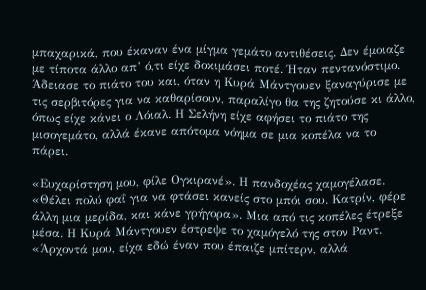μπαχαρικά, που έκαναν ένα μίγμα γεμάτο αντιθέσεις. Δεν έμοιαζε με τίποτα άλλο απ’ ό,τι είχε δοκιμάσει ποτέ. Ήταν πεντανόστιμο. Άδειασε το πιάτο του και, όταν η Κυρά Μάντγουεν ξαναγύρισε με τις σερβιτόρες για να καθαρίσουν, παραλίγο θα της ζητούσε κι άλλο, όπως είχε κάνει ο Λόιαλ. Η Σελήνη είχε αφήσει το πιάτο της μισογεμάτο, αλλά έκανε απότομα νόημα σε μια κοπέλα να το πάρει.

«Ευχαρίστηση μου, φίλε Ογκιρανέ». Η πανδοχέας χαμογέλασε. «Θέλει πολύ φαΐ για να φτάσει κανείς στο μπόι σου. Κατρίν, φέρε άλλη μια μερίδα, και κάνε γρήγορα». Μια από τις κοπέλες έτρεξε μέσα. Η Κυρά Μάντγουεν έστρεψε το χαμόγελό της στον Ραντ. «Άρχοντά μου, είχα εδώ έναν που έπαιζε μπίτερν, αλλά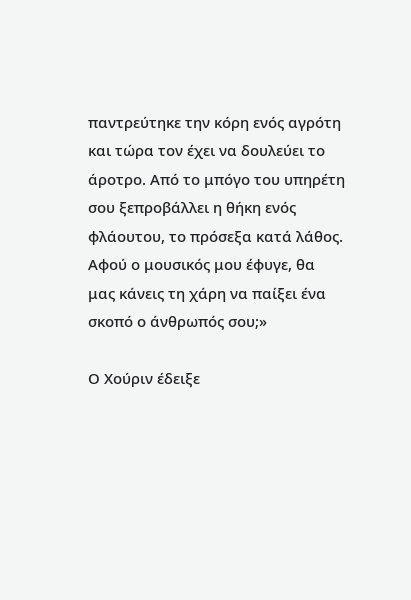παντρεύτηκε την κόρη ενός αγρότη και τώρα τον έχει να δουλεύει το άροτρο. Από το μπόγο του υπηρέτη σου ξεπροβάλλει η θήκη ενός φλάουτου, το πρόσεξα κατά λάθος. Αφού ο μουσικός μου έφυγε, θα μας κάνεις τη χάρη να παίξει ένα σκοπό ο άνθρωπός σου;»

Ο Χούριν έδειξε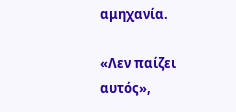αμηχανία.

«Λεν παίζει αυτός»,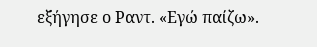εξήγησε ο Ραντ. «Εγώ παίζω».